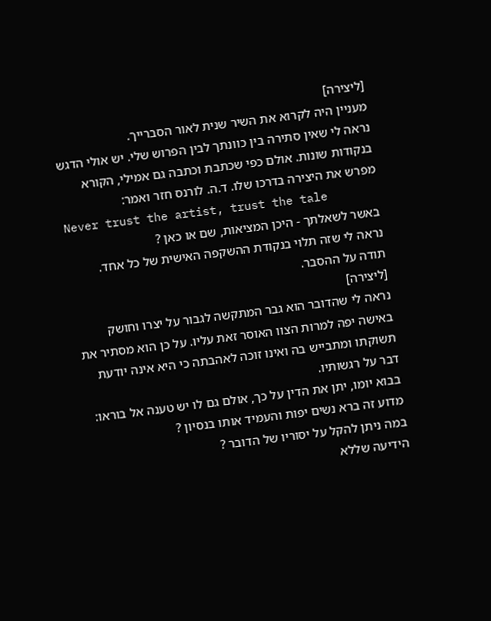[ליצירה]
מעניין היה לקרוא את השיר שנית לאור הסברייך.
נראה לי שאין סתירה בין כוונתך לבין הפרוש שלי. יש אולי הדגש בנקודות שונות. אולם כפי שכתבת וכתבה גם אמילי, הקורא מפרש את היצירה בדרכו שלו. ד.ה. לורנס חזר ואמר:
Never trust the artist, trust the tale
באשר לשאלתך - היכן המציאות, שם או כאן ?
נראה לי שזה תלוי בנקודת ההשקפה האישית של כל אחד.
תודה על ההסבר.
[ליצירה]
נראה לי שהדובר הוא גבר המתקשה לגבור על יצרו וחושק באישה יפה למרות הצוו האוסר זאת עליו. על כן הוא מסתיר את תשוקתו ומתבייש בה ואינו זוכה לאהבתה כי היא אינה יודעת דבר על רגשותיו.
בבוא יומו, יתן את הדין על כך, אולם גם לו יש טענה אל בוראו: מדוע זה ברא נשים יפות והעמיד אותו בנסיון ?
במה ניתן להקל על יסוריו של הדובר ?
הידיעה שללא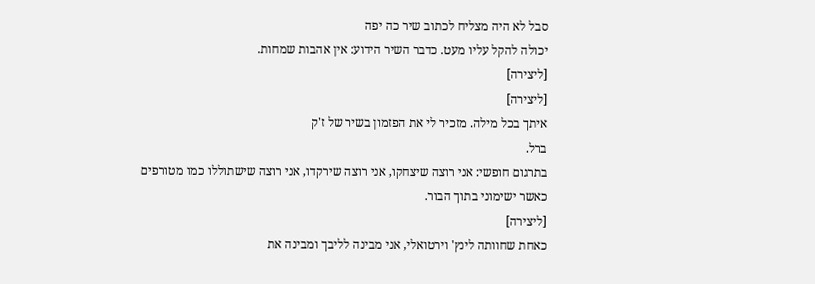סבל לא היה מצליח לכתוב שיר כה יפה
יכולה להקל עליו מעט. כדבר השיר הידוע: אין אהבות שמחות.
[ליצירה]
[ליצירה]
איתך בכל מילה. מזכיר לי את הפזמון בשיר של ז'ק
ברל.
בתרגום חופשי: אני רוצה שיצחקו, אני רוצה שירקדו, אני רוצה שישתוללו כמו מטורפים כאשר ישימוני בתוך הבור.
[ליצירה]
כאחת שחוותה לינץ' וירטואלי, אני מבינה לליבך ומבינה את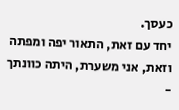כעסך.
יחד עם זאת, התאור יפה ומפתה וזאת, אני משערת, היתה כוונתך -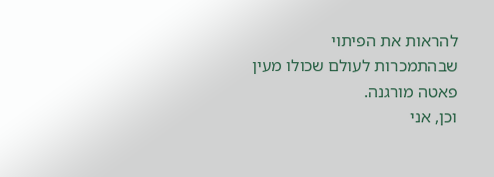להראות את הפיתוי שבהתמכרות לעולם שכולו מעין פאטה מורגנה.
וכן, אני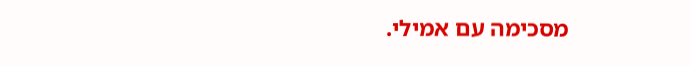מסכימה עם אמילי.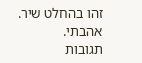זהו בהחלט שיר.
אהבתי.
תגובות